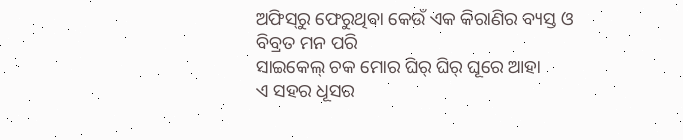ଅଫିସ୍‌ରୁ ଫେରୁଥିବା କେଉଁ ଏକ କିରାଣିର ବ୍ୟସ୍ତ ଓ
ବିବ୍ରତ ମନ ପରି
ସାଇକେଲ୍ ଚକ ମୋର ଘିର୍ ଘିର୍ ଘୂରେ ଆହା
ଏ ସହର ଧୂସର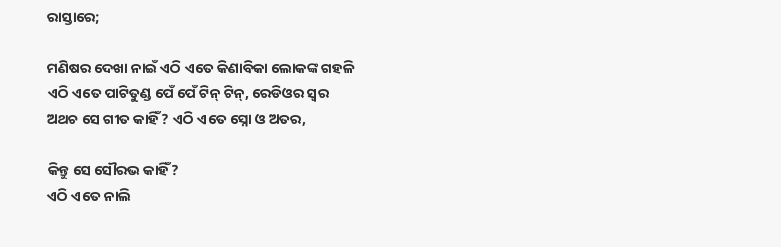ରାସ୍ତାରେ;

ମଣିଷର ଦେଖା ନାଇଁ ଏଠି ଏତେ କିଣାବିକା ଲୋକଙ୍କ ଗହଳି
ଏଠି ଏତେ ପାଟିତୁଣ୍ଡ ପେଁ ପେଁ ଟିନ୍ ଟିନ୍, ରେଡିଓର ସ୍ବର
ଅଥଚ ସେ ଗୀତ କାହିଁ? ଏଠି ଏତେ ସ୍ନୋ ଓ ଅତର,

କିନ୍ତୁ ସେ ସୌରଭ କାହିଁ?
ଏଠି ଏତେ ନାଲି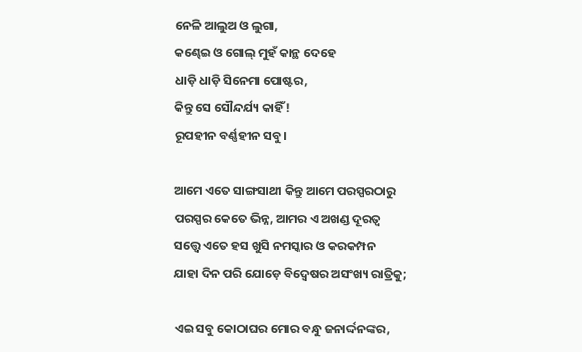ନେଳି ଆଲୁଅ ଓ ଲୁଗା,
କଣ୍ଢେଇ ଓ ଗୋଲ୍ ମୁହଁ କାନ୍ଥ ଦେହେ
ଧାଡ଼ି ଧାଡ଼ି ସିନେମା ପୋଷ୍ଟର,
କିନ୍ତୁ ସେ ସୌନ୍ଦର୍ଯ୍ୟ କାହିଁ!
ରୂପହୀନ ବର୍ଣ୍ଣହୀନ ସବୁ।

ଆମେ ଏତେ ସାଙ୍ଗସାଥୀ କିନ୍ତୁ ଆମେ ପରସ୍ପରଠାରୁ
ପରସ୍ପର କେତେ ଭିନ୍ନ, ଆମର ଏ ଅଖଣ୍ଡ ଦୂରତ୍ବ
ସତ୍ତ୍ବେ ଏତେ ହସ ଖୁସି ନମସ୍କାର ଓ କରକମ୍ପନ
ଯାହା ଦିନ ପରି ଯୋଡ଼େ ବିଦ୍ବେଷର ଅସଂଖ୍ୟ ରାତ୍ରିକୁ;

ଏଇ ସବୁ କୋଠାଘର ମୋର ବନ୍ଧୁ ଜନାର୍ଦ୍ଦନଙ୍କର,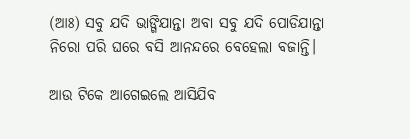(ଆଃ) ସବୁ ଯଦି ଭାଙ୍ଗିଯାନ୍ତା ଅବା ସବୁ ଯଦି ପୋଡିଯାନ୍ତା
ନିରୋ ପରି ଘରେ ବସି ଆନନ୍ଦରେ ବେହେଲା ବଜାନ୍ତି।

ଆଉ ଟିକେ ଆଗେଇଲେ ଆସିଯିବ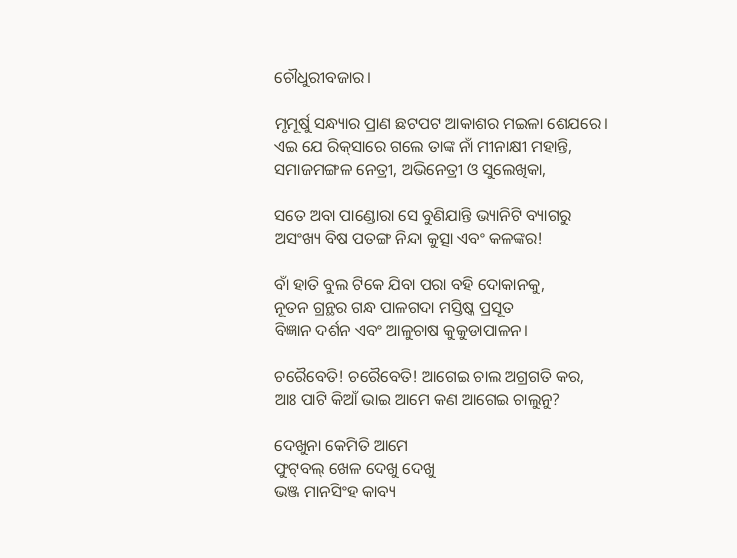ଚୌଧୁରୀବଜାର।

ମୃମୂର୍ଷୁ ସନ୍ଧ୍ୟାର ପ୍ରାଣ ଛଟପଟ ଆକାଶର ମଇଳା ଶେଯରେ।
ଏଇ ଯେ ରିକ୍‌ସାରେ ଗଲେ ତାଙ୍କ ନାଁ ମୀନାକ୍ଷୀ ମହାନ୍ତି,
ସମାଜମଙ୍ଗଳ ନେତ୍ରୀ, ଅଭିନେତ୍ରୀ ଓ ସୁଲେଖିକା,

ସତେ ଅବା ପାଣ୍ଡୋରା ସେ ବୁଣିଯାନ୍ତି ଭ୍ୟାନିଟି ବ୍ୟାଗରୁ
ଅସଂଖ୍ୟ ବିଷ ପତଙ୍ଗ ନିନ୍ଦା କୁତ୍ସା ଏବଂ କଳଙ୍କର!

ବାଁ ହାତି ବୁଲ ଟିକେ ଯିବା ପରା ବହି ଦୋକାନକୁ,
ନୂତନ ଗ୍ରନ୍ଥର ଗନ୍ଧ ପାଳଗଦା ମସ୍ତିଷ୍କ ପ୍ରସୂତ
ବିଜ୍ଞାନ ଦର୍ଶନ ଏବଂ ଆଳୁଚାଷ କୁକୁଡାପାଳନ।

ଚରୈବେତି! ଚରୈବେତି! ଆଗେଇ ଚାଲ ଅଗ୍ରଗତି କର,
ଆଃ ପାଟି କିଆଁ ଭାଇ ଆମେ କଣ ଆଗେଇ ଚାଲୁନୁ?

ଦେଖୁନା କେମିତି ଆମେ
ଫୁଟ୍‌ବଲ୍ ଖେଳ ଦେଖୁ ଦେଖୁ
ଭଞ୍ଜ ମାନସିଂହ କାବ୍ୟ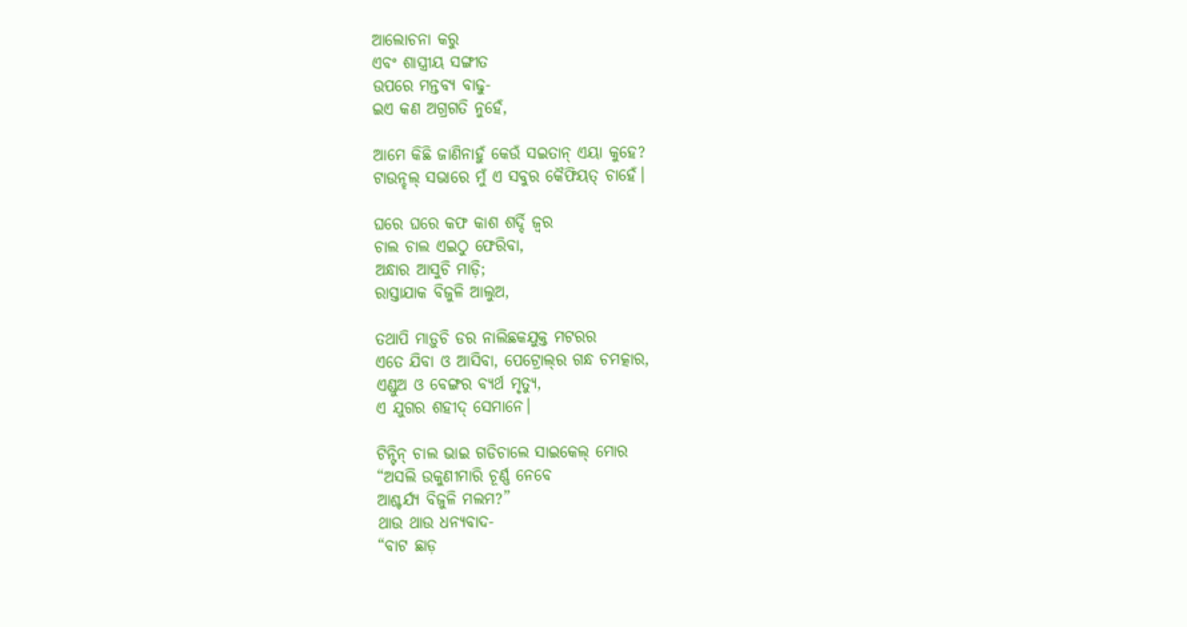ଆଲୋଚନା କରୁ
ଏବଂ ଶାସ୍ତ୍ରୀୟ ସଙ୍ଗୀତ
ଉପରେ ମନ୍ତବ୍ୟ ବାଢୁ-
ଇଏ କଣ ଅଗ୍ରଗତି ନୁହେଁ,

ଆମେ କିଛି ଜାଣିନାହୁଁ କେଉଁ ସଇତାନ୍ ଏୟା କୁହେ?
ଟାଉନ୍ହଲ୍ ସଭାରେ ମୁଁ ଏ ସବୁର କୈଫିୟତ୍ ଚାହେଁ।

ଘରେ ଘରେ କଫ କାଶ ଶର୍ଦ୍ଦି ଜ୍ବର
ଚାଲ ଚାଲ ଏଇଠୁ ଫେରିବା,
ଅନ୍ଧାର ଆସୁଚି ମାଡ଼ି;
ରାସ୍ତାଯାକ ବିଜୁଳି ଆଲୁଅ,

ତଥାପି ମାଡ଼ୁଚି ଡର ନାଲିଛକଯୁକ୍ତ ମଟରର
ଏତେ ଯିବା ଓ ଆସିବା, ପେଟ୍ରୋଲ୍‌ର ଗନ୍ଧ ଚମତ୍କାର,
ଏଣ୍ଡୁଅ ଓ ବେଙ୍ଗର ବ୍ୟର୍ଥ ମୃତ୍ୟୁ,
ଏ ଯୁଗର ଶହୀଦ୍ ସେମାନେ।

ଟିନ୍ଟିନ୍ ଚାଲ ଭାଇ ଗଡିଚାଲେ ସାଇକେଲ୍ ମୋର
“ଅସଲି ଉକୁଣୀମାରି ଚୂର୍ଣ୍ଣ ନେବେ
ଆଶ୍ଚର୍ଯ୍ୟ ବିଜୁଳି ମଲମ?”
ଥାଉ ଥାଉ ଧନ୍ୟବାଦ-
“ବାଟ ଛାଡ଼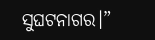ସୁଘଟନାଗର।”